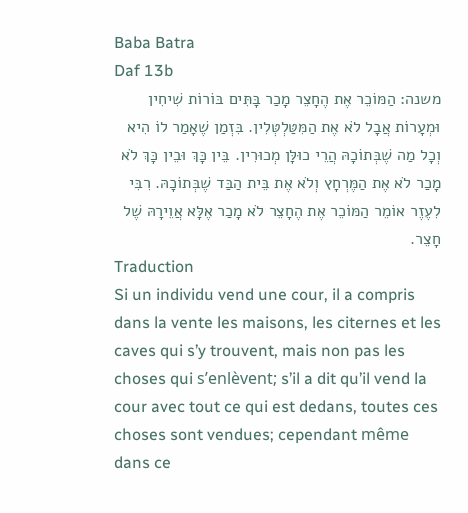Baba Batra
Daf 13b
משנה: הַמּוֹכֵר אֶת הֶחָצֵר מָכַר בָּתִּים בּוֹרוֹת שִׁיחִין וּמְעָרוֹת אֲבָל לֹא אֶת הַמִּטַּלְטְּלִין. בִּזְמַן שֶׁאָמַר לוֹ הִיא וְכָל מַה שֶׁבְּתוֹכָהּ הֲרֵי כוּלָּן מְכוּרִין. בֵּין כָּךְ וּבֵין כָּךְ לֹא מָכַר לֹא אֶת הַמֶּרְחָץ וְלֹא אֶת בֵּית הַבַּד שֶׁבְּתוֹכָהּ. רִבִּי לִעֶזֶר אוֹמֵר הַמּוֹכֵר אֶת הֶחָצֵר לֹא מָכַר אֶלָּא אֲוֵירָהּ שֶׁל חָצֵר.
Traduction
Si un individu vend une cour, il a compris dans la vente les maisons, les citernes et les caves qui s’y trouvent, mais non pas les choses qui s’enlèvent; s’il a dit qu’il vend la cour avec tout ce qui est dedans, toutes ces choses sont vendues; cependant même dans ce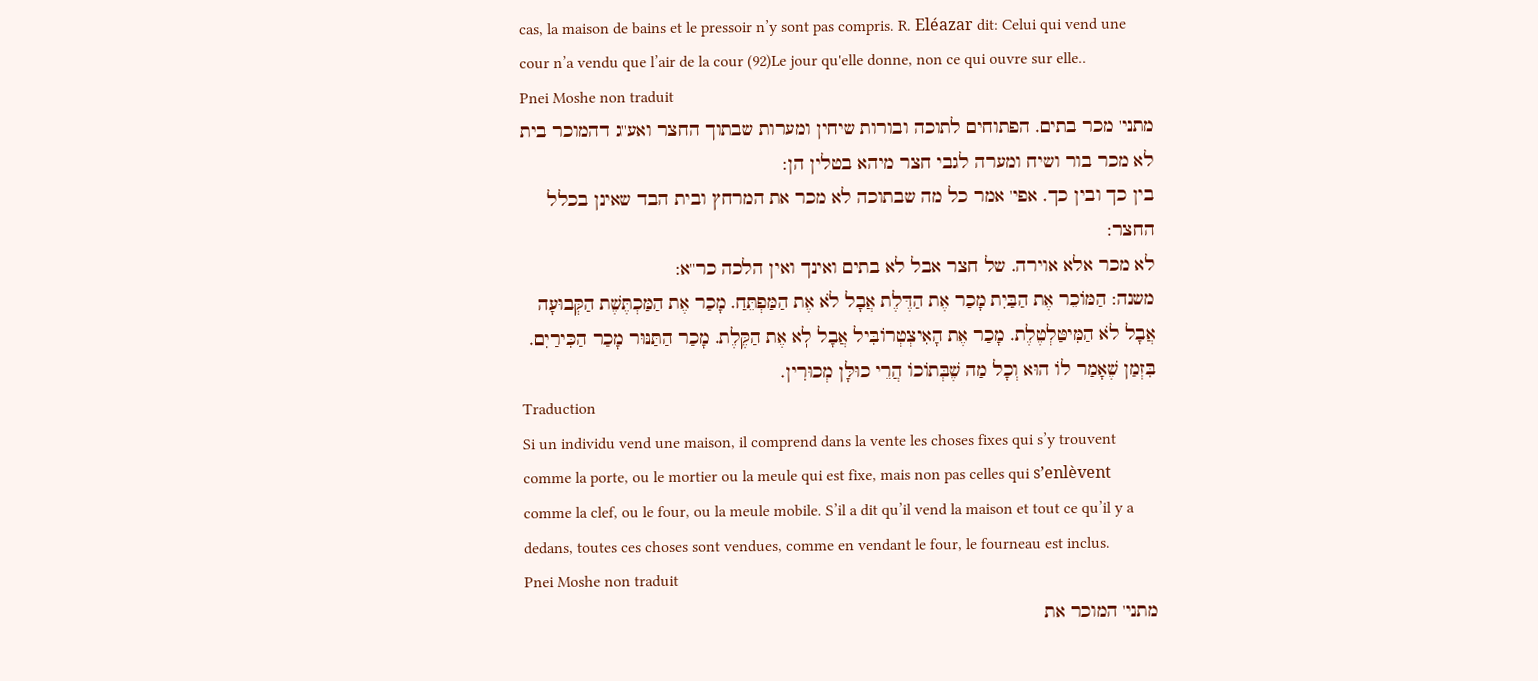cas, la maison de bains et le pressoir n’y sont pas compris. R. Eléazar dit: Celui qui vend une cour n’a vendu que l’air de la cour (92)Le jour qu'elle donne, non ce qui ouvre sur elle..
Pnei Moshe non traduit
מתני' מכר בתים. הפתוחים לתוכה ובורות שיחין ומערות שבתוך החצר ואע''ג דהמוכר בית לא מכר בור ושיח ומערה לגבי חצר מיהא בטלין הן:
בין כך ובין כך. אפי' אמר כל מה שבתוכה לא מכר את המרחץ ובית הבד שאינן בכלל החצר:
לא מכר אלא אוירה. של חצר אבל לא בתים ואינך ואין הלכה כר''א:
משנה: הַמּוֹכֵר אֶת הַבַּיִת מָכַר אֶת הַדֶּלֶת אֲבָל לֹא אֶת הַמַּפְתֵּחַ. מָכַר אֶת הַמַּכְתֶּשֶׁת הַקְּבוּעָה אֲבָל לֹא הַמִּיטַּלְטֶלֶת. מָכַר אֶת הָאִיצְטְרוֹבִּיל אֲבָל לֽא אֶת הַקֶּלֶת. מָכַר הַתַּנּוּר מָכַר הַכִּירַיִם. בִּזְמַן שֶׁאָמַר לוֹ הוּא וְכָל מַה שֶׁבְּתוֹכוֹ הֲרֵי כוּלָּן מְכוּרִין.
Traduction
Si un individu vend une maison, il comprend dans la vente les choses fixes qui s’y trouvent comme la porte, ou le mortier ou la meule qui est fixe, mais non pas celles qui s’enlèvent comme la clef, ou le four, ou la meule mobile. S’il a dit qu’il vend la maison et tout ce qu’il y a dedans, toutes ces choses sont vendues, comme en vendant le four, le fourneau est inclus.
Pnei Moshe non traduit
מתני' המוכר את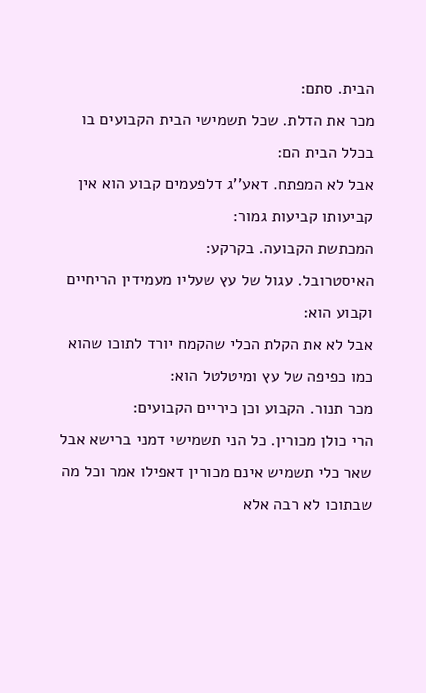הבית. סתם:
מכר את הדלת. שכל תשמישי הבית הקבועים בו בכלל הבית הם:
אבל לא המפתח. דאע''ג דלפעמים קבוע הוא אין קביעותו קביעות גמור:
המכתשת הקבועה. בקרקע:
האיסטרובל. עגול של עץ שעליו מעמידין הריחיים וקבוע הוא:
אבל לא את הקלת הכלי שהקמח יורד לתוכו שהוא כמו כפיפה של עץ ומיטלטל הוא:
מכר תנור. הקבוע וכן כיריים הקבועים:
הרי כולן מכורין. כל הני תשמישי דמני ברישא אבל שאר כלי תשמיש אינם מכורין דאפילו אמר וכל מה שבתוכו לא רבה אלא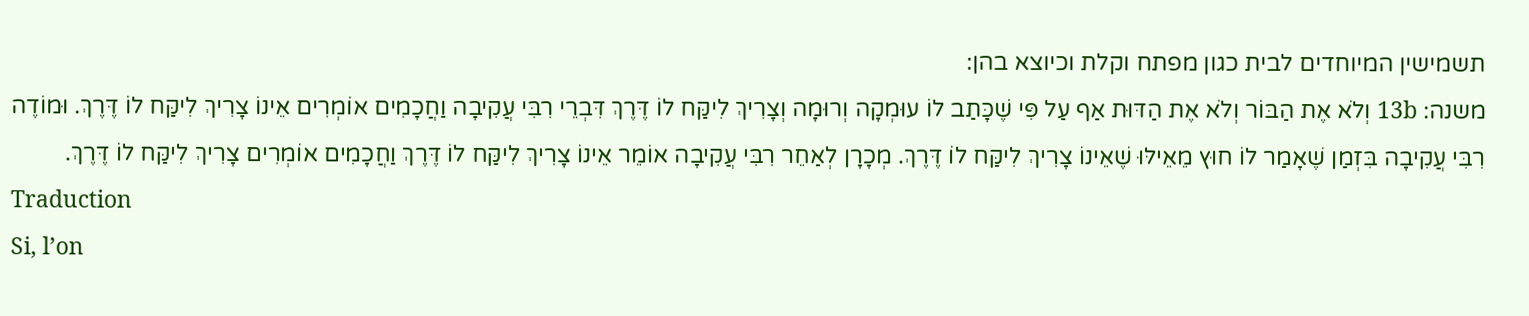תשמישין המיוחדים לבית כגון מפתח וקלת וכיוצא בהן:
משנה: 13b וְלֹא אֶת הַבּוֹר וְלֹא אֶת הַדּוּת אַף עַל פִּי שֶׁכָּתַב לוֹ עוּמְקָה וְרוּמָה וְצָרִיךְ לִיקַּח לוֹ דֶּרֶךְ דִּבְרֵי רִבִּי עֲקִיבָה וַחֲכָמִים אוֹמְרִים אֵינוֹ צָרִיךְ לִיקַּח לוֹ דֶּרֶךְ. וּמוֹדֶה רִבִּי עֲקִיבָה בִּזְמַן שֶׁאָמַר לוֹ חוּץ מֵאֵילּוּ שֶׁאֵינוֹ צָרִיךְ לִיקַּח לוֹ דֶּרֶךְ. מְכָרָן לְאַחֵר רִבִּי עֲקִיבָה אוֹמֵר אֵינוֹ צָרִיךְ לִיקַּח לוֹ דֶּרֶךְ וַחֲכָמִים אוֹמְרִים צָרִיךְ לִיקַּח לוֹ דֶּרֶךְ.
Traduction
Si, l’on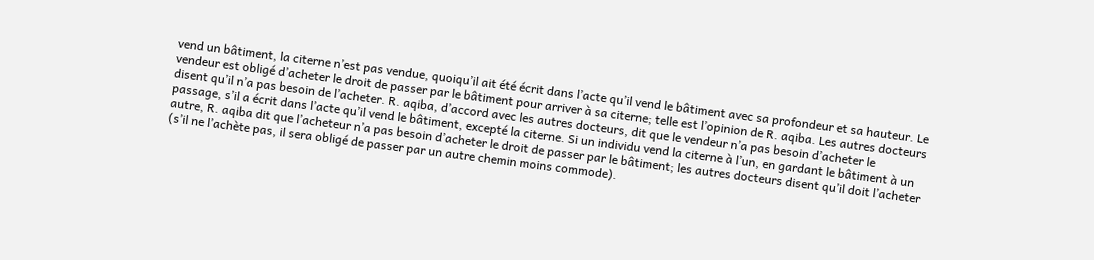vend un bâtiment, la citerne n’est pas vendue, quoiqu’il ait été écrit dans l’acte qu’il vend le bâtiment avec sa profondeur et sa hauteur. Le vendeur est obligé d’acheter le droit de passer par le bâtiment pour arriver à sa citerne; telle est l’opinion de R. aqiba. Les autres docteurs disent qu’il n’a pas besoin de l’acheter. R. aqiba, d’accord avec les autres docteurs, dit que le vendeur n’a pas besoin d’acheter le passage, s’il a écrit dans l’acte qu’il vend le bâtiment, excepté la citerne. Si un individu vend la citerne à l’un, en gardant le bâtiment à un autre, R. aqiba dit que l’acheteur n’a pas besoin d’acheter le droit de passer par le bâtiment; les autres docteurs disent qu’il doit l’acheter (s’il ne l’achète pas, il sera obligé de passer par un autre chemin moins commode).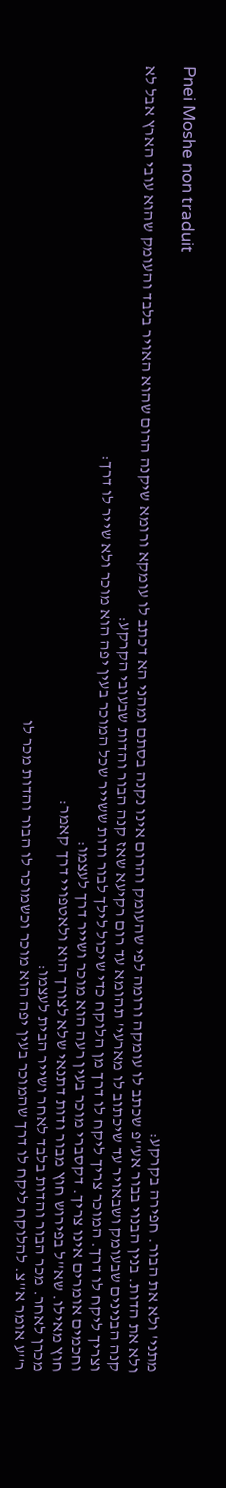Pnei Moshe non traduit
מתני' ולא את הבור. חפירה בקרקע:
ולא את הדות. בנין הבנוי בבור אע''פ שכתב לו עומקה ורומה לפי שהעומק והרום אינו נקנה בסתם ומהני הא דכתב לו עומקא ורומא שיקנה הרום שהוא האויר בלבד והעומק שהוא עובי הארץ אבל לא קנה הבנינים שבעומק ושבאויר עד שיכתוב לו מארעי' תהומא עד רום רקיעא שאז קנה הבור והדות שבעובי הקרקע:
וצריך ליקח לו דרך. המוכר צריך ליקח לו דרך מן הלוקח כדי שיכול לילך לבור ודות ששייר שכל המוכר בעין יפה הוא מוכר ולא שייר לו דרך:
וחכמים אומרים אינו צריך. דקסברי מוכר בעין רעה הוא מוכר ושייר דרך לעצמו:
חוץ מאילו. שא''ל בפירוש חוץ מבור ודות דתנאי שלא לצורך הוא ולאטפויי דרך קאמר:
מכרן לאחר. מכר הבור והדות בלבד לאחר ושייר הבית לעצמו:
ר''ע אומר א''צ. להלוקח ליקח לו דרך שהמוכר בעין יפה הוא מוכר וכשמוכר לו הבור והדות מכר לו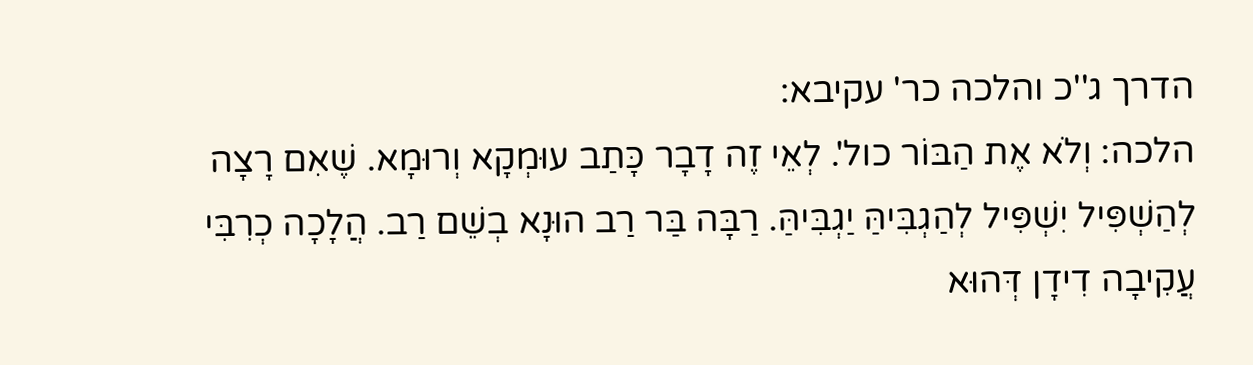הדרך ג''כ והלכה כר' עקיבא:
הלכה: וְלֹא אֶת הַבּוֹר כול'. לְאֵי זֶה דָבָר כָּתַב עוּמְקָא וְרוּמָא. שֶׁאִם רָצָה לְהַשְׁפִּיל יִשְׁפִּיל לְהַגְבִּיהַּ יַגְבִּיהַּ. רַבָּה בַּר רַב הוּנָא בְשֵׁם רַב. הֲלָכָה כְרִבִּי עֲקִיבָה דִידָן דְּהוּא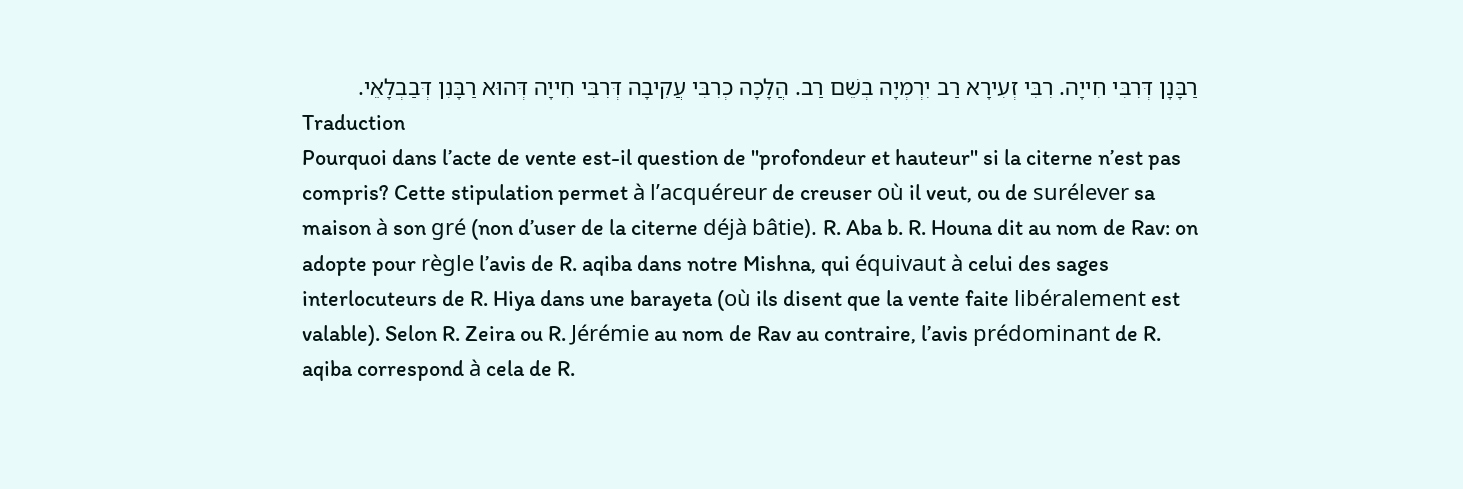רַבָּנָן דְּרִבִּי חִייָה. רִבִּי זְעִירָא רַב יִרְמְיָה בְשֵׁם רַב. הֲלָכָה כְרִבִּי עֲקִיבָה דְּרִבִּי חִייָה דְּהוּא רַבָּנִן דְּבַבְלָאֵי.
Traduction
Pourquoi dans l’acte de vente est-il question de ''profondeur et hauteur'' si la citerne n’est pas compris? Cette stipulation permet à l’acquéreur de creuser où il veut, ou de surélever sa maison à son gré (non d’user de la citerne déjà bâtie). R. Aba b. R. Houna dit au nom de Rav: on adopte pour règle l’avis de R. aqiba dans notre Mishna, qui équivaut à celui des sages interlocuteurs de R. Hiya dans une barayeta (où ils disent que la vente faite libéralement est valable). Selon R. Zeira ou R. Jérémie au nom de Rav au contraire, l’avis prédominant de R. aqiba correspond à cela de R.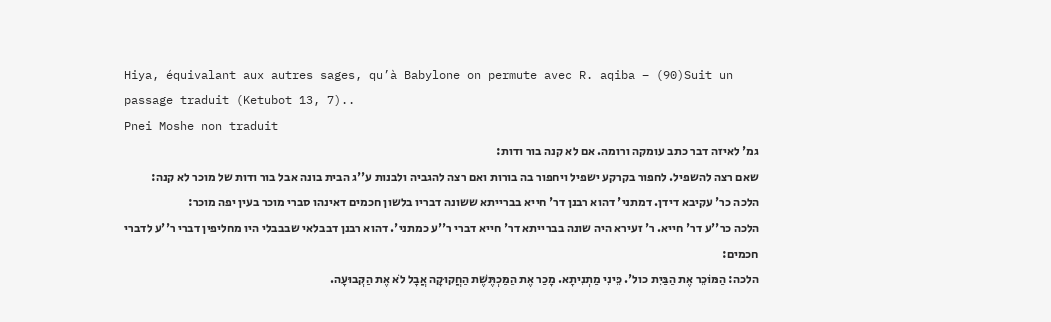Hiya, équivalant aux autres sages, qu’à Babylone on permute avec R. aqiba – (90)Suit un passage traduit (Ketubot 13, 7)..
Pnei Moshe non traduit
גמ' לאיזה דבר כתב עומקה ורומה. אם לא קנה בור ודות:
שאם רצה להשפיל. לחפור בקרקע ישפיל ויחפור בה בורות ואם רצה להגביה ולבנות ע''ג הבית בונה אבל בור ודות של מוכר לא קנה:
הלכה כר' עקיבא דידן. דמתני' דהוא רבנן דר' חייא בברייתא ששונה דבריו בלשון חכמים דאינהו סברי מוכר בעין יפה מוכר:
הלכה כר''ע דר' חייא. ר' זעירא היה שונה בברייתא דר' חייא דברי ר''ע כמתני'. דהוא רבנן דבבלאי שבבבלי היו מחליפין דברי ר''ע לדברי חכמים:
הלכה: הַמּוֹכֵר אֶת הַבַּיִת כול'. כֵּינִי מַתְנִיתָא. מָכַר אֶת הַמַּכְתֶּשֶׁת הַחֲקוּקָה אֲבָל לֹא אֶת הַקְּבוּעָה.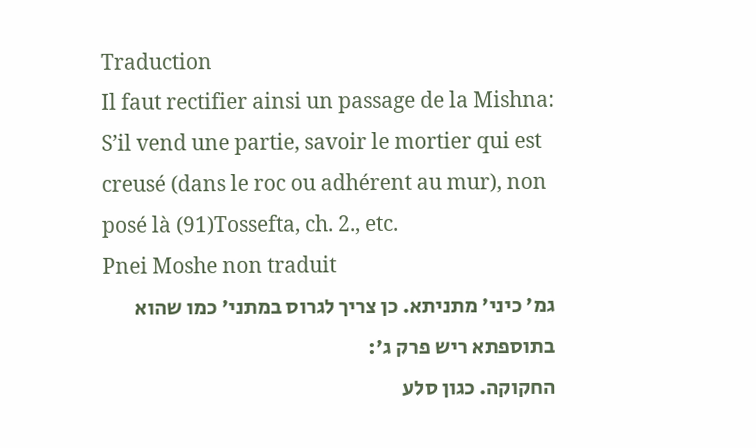Traduction
Il faut rectifier ainsi un passage de la Mishna: S’il vend une partie, savoir le mortier qui est creusé (dans le roc ou adhérent au mur), non posé là (91)Tossefta, ch. 2., etc.
Pnei Moshe non traduit
גמ' כיני' מתניתא. כן צריך לגרוס במתני' כמו שהוא בתוספתא ריש פרק ג':
החקוקה. כגון סלע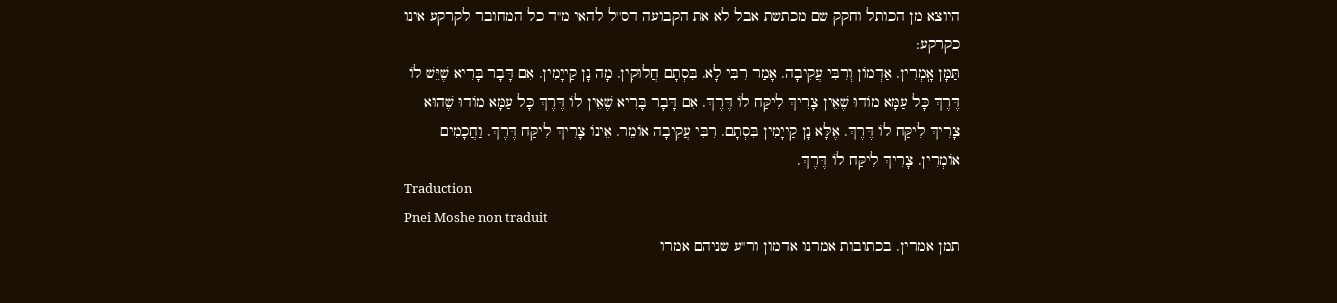היוצא מן הכותל וחקק שם מכתשת אבל לא את הקבועה דס''ל להאי מ''ד כל המחובר לקרקע אינו כקרקע:
תַּמָּן אָֽמְרִין. אַדְמוֹן וְרִבִּי עֲקִיבָה. אָמַר רִבִּי לָא. בִּסְתָם חֲלוּקִין. מָה נָן קַייָמִין. אִם דָּבָר בָּרִיא שֶׁיֵּשׁ לוֹ דֶּרֶךְ כָּל עַמָּא מוֹדוּ שֶׁאֵין צָרִיךְ לִיקַּח לוֹ דֶּרֶךְ. אִם דָּבָר בָּרִיא שֶׁאֵין לוֹ דֶּרֶךְ כָּל עַמָּא מוֹדוּ שֶׁהוּא צָרִיךְ לִיקַּח לוֹ דֶּרֶךְ. אֶלָּא נָן קַייָמִין בִּסְתָם. רִבִּי עֲקִיבָה אוֹמֵר. אֵינוֹ צָרִיךְ לִיקַּח דֶּרֶךְ. וַחֲכָמִים אוֹמְרִין. צָרִיךְ לִיקַּח לוֹ דֶּרֶךְ.
Traduction
Pnei Moshe non traduit
תמן אמרין. בכתובות אמרנו אדמון ור''ע שניהם אמרו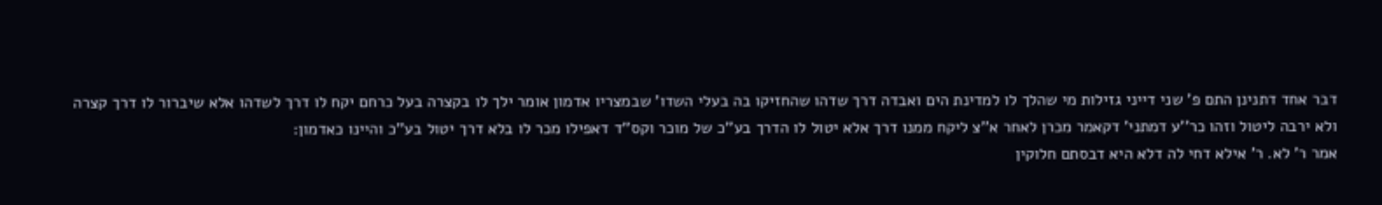דבר אחד דתנינן התם פ' שני דייני גזילות מי שהלך לו למדינת הים ואבדה דרך שדהו שהחזיקו בה בעלי השדו' שבמצריו אדמון אומר ילך לו בקצרה בעל כרחם יקח לו דרך לשדהו אלא שיברור לו דרך קצרה ולא ירבה ליטול וזהו כר''ע דמתני' דקאמר מכרן לאחר א''צ ליקח ממנו דרך אלא יטול לו הדרך בע''כ של מוכר וקס''ד דאפילו מכר לו בלא דרך יטול בע''כ והיינו כאדמון:
אמר ר' לא. ר' אילא דחי לה דלא היא דבסתם חלוקין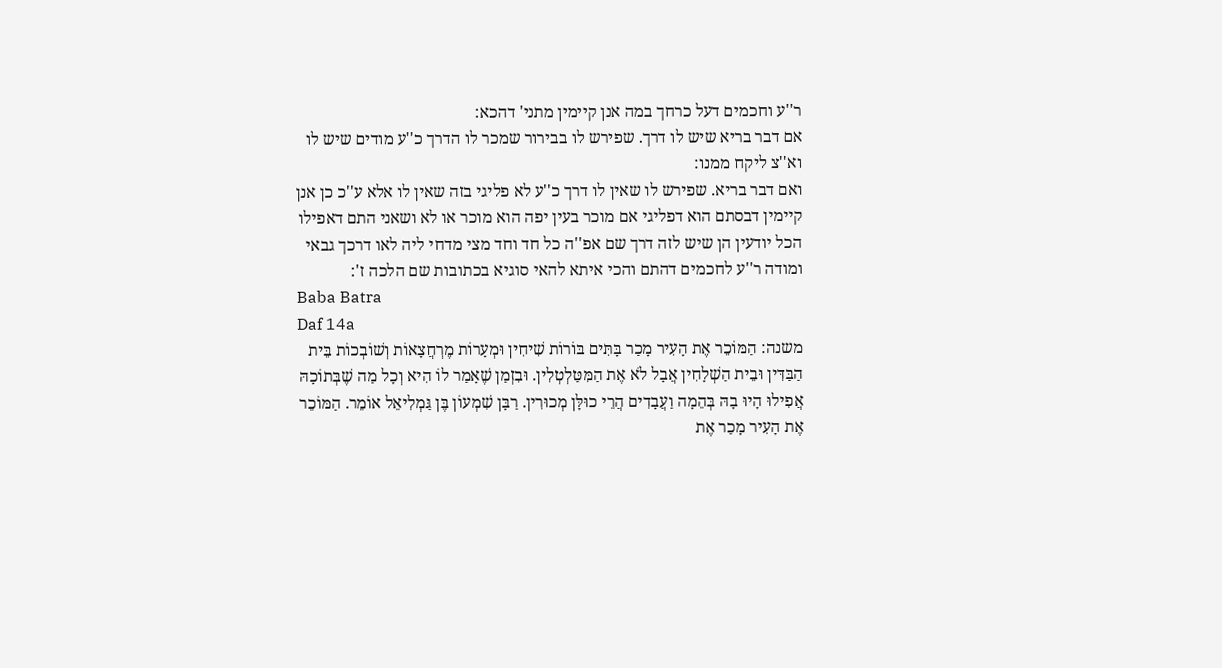ר''ע וחכמים דעל כרחך במה אנן קיימין מתני' דהכא:
אם דבר בריא שיש לו דרך. שפירש לו בבירור שמכר לו הדרך כ''ע מודים שיש לו וא''צ ליקח ממנו:
ואם דבר בריא. שפירש לו שאין לו דרך כ''ע לא פליגי בזה שאין לו אלא ע''כ כן אנן קיימין דבסתם הוא דפליגי אם מוכר בעין יפה הוא מוכר או לא ושאני התם דאפילו הכל יודעין הן שיש לזה דרך שם אפ''ה כל חד וחד מצי מדחי ליה לאו דרכך גבאי ומודה ר''ע לחכמים דהתם והכי איתא להאי סוגיא בכתובות שם הלכה ז':
Baba Batra
Daf 14a
משנה: הַמּוֹכֵר אֶת הָעִיר מָכַר בָּתִּים בּוֹרוֹת שִׁיחִין וּמְעָרוֹת מֶרְחֲצָאוֹת וְשׁוֹבְכוֹת בֵּית הַבַּדִּין וּבֵית הַשְׁלָחִין אֲבָל לֹא אֶת הַמִּטַּלְטְלִין. וּבִזְמַן שֶׁאָמַר לוֹ הִיא וְכָל מַה שֶׁבְּתוֹכָהּ אֲפִילוּ הָיוּ בָהּ בְּהֵמָה וַעֲבָדִים הֲרֵי כוּלָּן מְכוּרִין. רַבָּן שִׁמְעוֹן בֶּן גַּמְלִיאֵל אוֹמֵר. הַמּוֹכֵר אֶת הָעִיר מָכַר אֶת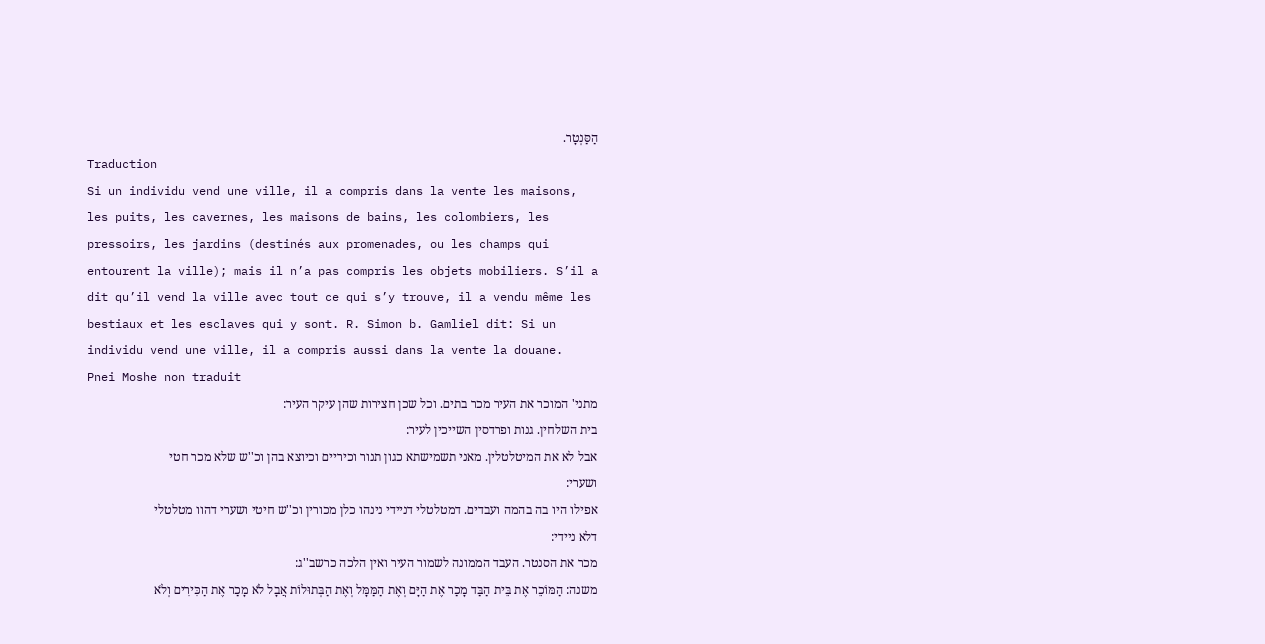הַסַּנְטָר.
Traduction
Si un individu vend une ville, il a compris dans la vente les maisons, les puits, les cavernes, les maisons de bains, les colombiers, les pressoirs, les jardins (destinés aux promenades, ou les champs qui entourent la ville); mais il n’a pas compris les objets mobiliers. S’il a dit qu’il vend la ville avec tout ce qui s’y trouve, il a vendu même les bestiaux et les esclaves qui y sont. R. Simon b. Gamliel dit: Si un individu vend une ville, il a compris aussi dans la vente la douane.
Pnei Moshe non traduit
מתני' המוכר את העיר מכר בתים. וכל שכן חצירות שהן עיקר העיר:
בית השלחין. גנות ופרדסין השייכין לעיר:
אבל לא את המיטלטלין. מאני תשמישתא כגון תנור וכיריים וכיוצא בהן וכ''ש שלא מכר חטי ושערי:
אפילו היו בה בהמה ועבדים. דמטלטלי דניידי נינהו כלן מכורין וכ''ש חיטי ושערי דהוו מטלטלי דלא ניידי:
מכר את הסנטר. העבד הממונה לשמור העיר ואין הלכה כרשב''ג:
משנה: הַמּוֹכֵר אֶת בֵּית הַבַּד מָכַר אֶת הַיָּם וְאֶת הַמַּמָּל וְאֶת הַבְּתוּלוֹת אֲבָל לֹא מָכַר אֶת הַכִּירִים וְלֹא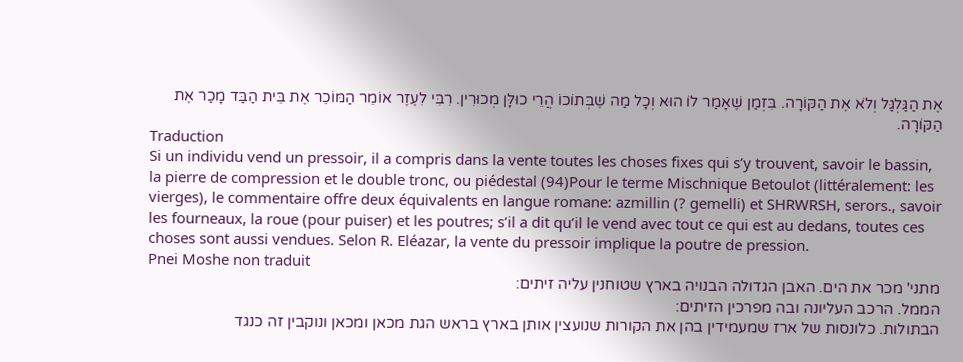אֶת הַגַּלְגַּל וְלֹא אֶת הַקּוֹרָה. בִּזְמַן שֶׁאָמַר לוֹ הוּא וְכָל מַה שֶׁבְּתוֹכוֹ הֲרֵי כוּלָּן מְכוּרִין. רִבִּי לִעֶזֶר אוֹמֵר הַמּוֹכֵר אֶת בֵּית הַבַּד מָכַר אֶת הַקּוֹרָה.
Traduction
Si un individu vend un pressoir, il a compris dans la vente toutes les choses fixes qui s’y trouvent, savoir le bassin, la pierre de compression et le double tronc, ou piédestal (94)Pour le terme Mischnique Betoulot (littéralement: les vierges), le commentaire offre deux équivalents en langue romane: azmillin (? gemelli) et SHRWRSH, serors., savoir les fourneaux, la roue (pour puiser) et les poutres; s’il a dit qu’il le vend avec tout ce qui est au dedans, toutes ces choses sont aussi vendues. Selon R. Eléazar, la vente du pressoir implique la poutre de pression.
Pnei Moshe non traduit
מתני' מכר את הים. האבן הגדולה הבנויה בארץ שטוחנין עליה זיתים:
הממל. הרכב העליונה ובה מפרכין הזיתים:
הבתולות. כלונסות של ארז שמעמידין בהן את הקורות שנועצין אותן בארץ בראש הגת מכאן ומכאן ונוקבין זה כנגד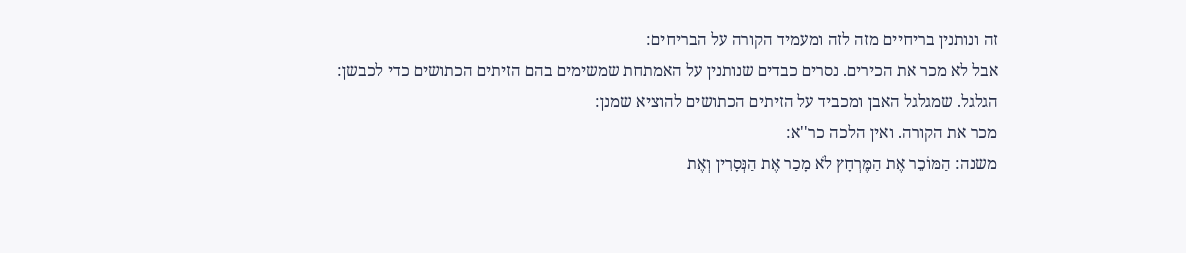זה ונותנין בריחיים מזה לזה ומעמיד הקורה על הבריחים:
אבל לא מכר את הכירים. נסרים כבדים שנותנין על האמתחת שמשימים בהם הזיתים הכתושים כדי לכבשן:
הגלגל. שמגלגל האבן ומכביד על הזיתים הכתושים להוציא שמנן:
מכר את הקורה. ואין הלכה כר''א:
משנה: הַמּוֹכֵר אֶת הַמֶּרְחָץ לֹא מָכַר אֶת הַנְּסָרִין וְאֶת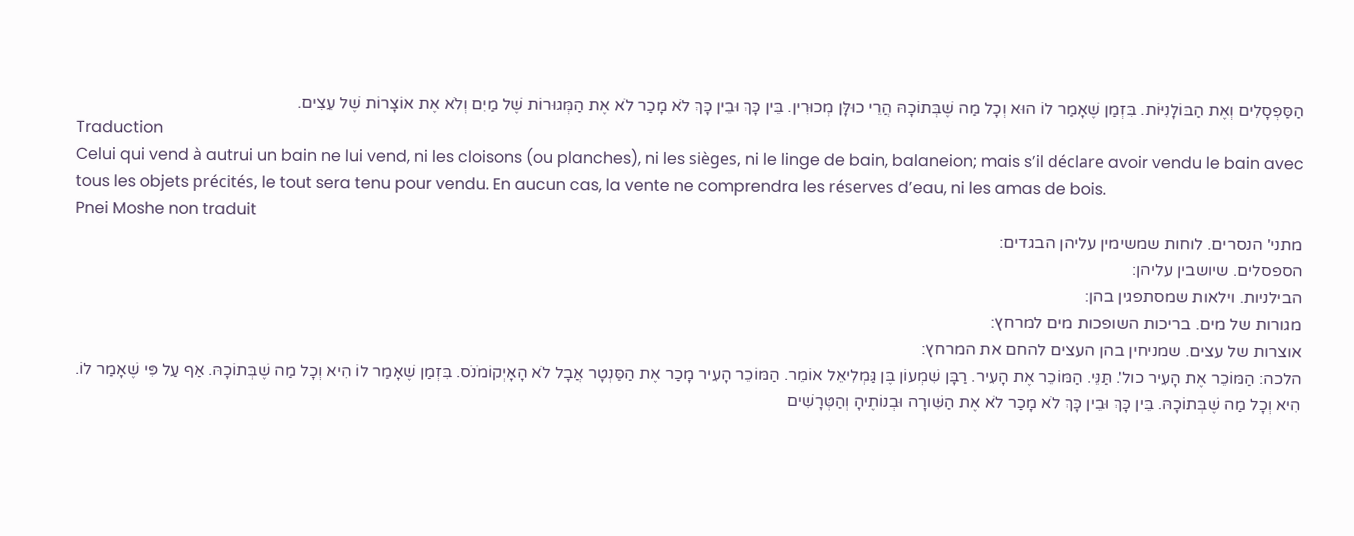הַסַּפְסָלִים וְאֶת הַבּוֹלָנִיּוֹת. בִּזְמַן שֶׁאָמַר לוֹ הוּא וְכָל מַה שֶׁבְּתוֹכָהּ הֲרֵי כוּלָּן מְכוּרִין. בֵּין כָּךְ וּבֵין כָּךְ לֹא מָכַר לֹא אֶת הַמְּגוּרוֹת שֶׁל מַיִם וְלֹא אֶת אוֹצָרוֹת שֶׁל עֵצִים.
Traduction
Celui qui vend à autrui un bain ne lui vend, ni les cloisons (ou planches), ni les sièges, ni le linge de bain, balaneion; mais s’il déclare avoir vendu le bain avec tous les objets précités, le tout sera tenu pour vendu. En aucun cas, la vente ne comprendra les réserves d’eau, ni les amas de bois.
Pnei Moshe non traduit
מתני' הנסרים. לוחות שמשימין עליהן הבגדים:
הספסלים. שיושבין עליהן:
הבילניות. וילאות שמסתפגין בהן:
מגורות של מים. בריכות השופכות מים למרחץ:
אוצרות של עצים. שמניחין בהן העצים להחם את המרחץ:
הלכה: הַמּוֹכֵר אֶת הָעִיר כול'. תַּנֵּי. הַמּוֹכֵר אֶת הָעִיר. רַבָּן שִׁמְעוֹן בֶּן גַּמְלִיאֵל אוֹמֵר. הַמּוֹכֵר הָעִיר מָכַר אֶת הַסַּנְטָר אֲבָל לֹא הָאָיְקוֹמֹנֹס. בִּזְמַן שֶׁאָמַר לוֹ הִיא וְכָל מַה שֶׁבְּתוֹכָהּ. אַף עַל פִּי שֶׁאָמַר לוֹ. הִיא וְכָל מַה שֶׁבְּתוֹכָהּ. בֵּין כָּךְ וּבֵין כָּךְ לֹא מָכַר לֹא אֶת הַשִּׁורָה וּבְנוֹתֶיהָ וְהַטְּרָשִׁים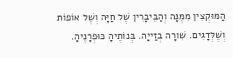הַמּוּקְצִין מִמֶּנָּה וְהַבֵּיבָרִין שֶׁל חַיָּה וְשֶׁל אוֹפוֹת וְשֶׁלְּדָגִים. שִׁורָה בְזַייָה. בְּנוֹתֶיהָ כּוּפְרָנֶיהָ.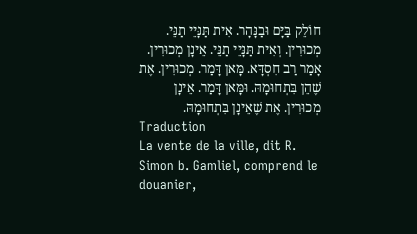חוֹלֵק בַּיָּם וּבַנָּהָר. אִית תַּנָּיֵי תַנֵּי. מְכוּרִין. וְאִית תַּנָּיֵי תַנֵּי. אֵינָן מְכוּרִין. אָמַר רַב חִסְדָּא. מָּאן דָּמַר. מְכוּרִין. אֶת שֶׁהֵן בִּתְחוּמָהּ. וּמָּאן דָּמַר. אֵינָן מְכוּרִין. אֶת שֶׁאֵינָן בִּתְחוּמָהּ.
Traduction
La vente de la ville, dit R. Simon b. Gamliel, comprend le douanier,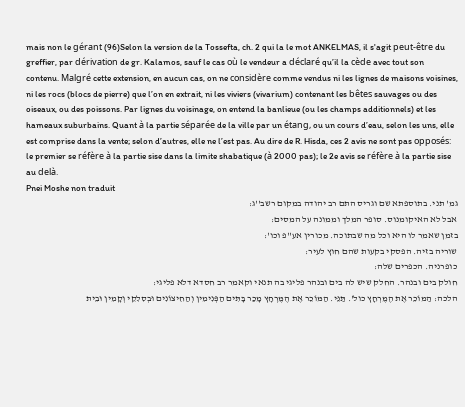mais non le gérant (96)Selon la version de la Tossefta, ch. 2 qui la le mot ANKELMAS, il s'agit peut-être du greffier, par dérivation de gr. Kalamos, sauf le cas où le vendeur a déclaré qu’il la cède avec tout son contenu. Malgré cette extension, en aucun cas, on ne considère comme vendus ni les lignes de maisons voisines, ni les rocs (blocs de pierre) que l’on en extrait, ni les viviers (vivarium) contenant les bêtes sauvages ou des oiseaux, ou des poissons. Par lignes du voisinage, on entend la banlieue (ou les champs additionnels) et les hameaux suburbains. Quant à la partie séparée de la ville par un étang, ou un cours d’eau, selon les uns, elle est comprise dans la vente; selon d’autres, elle ne l’est pas. Au dire de R. Hisda, ces 2 avis ne sont pas opposés: le premier se réfère à la partie sise dans la limite shabatique (à 2000 pas); le 2e avis se réfère à la partie sise au delà.
Pnei Moshe non traduit
גמ' תני. בתוספתא שם וגריס התם רב יהודה במקום רשב''ג:
אבל לא האיקומנוס. סופר המלך וממונה על המסים:
בזמן שאמר לו היא וכל מה שבתוכה. מכורין אע''פ וכו':
שוריה בזיה. הפסקי בקעות שהם חוץ לעיר:
כופרניה. הכפרים שלה:
חולק בים ובנהר. החלק שיש לה בים ובנהר פליגי בה תנאי וקאמר רב חסדא דלא פליגי:
הלכה: הַמּוֹכֵר אֶת הֶמֶּרְחָץ כול'. תַּנֵּי. הַמּוֹכֵר אֶת הֶמֶּרְחָץ מָכַר בָּתִּים הַפְּנִימִין וְהַחִיצוֹנִים וּבְסִלִקֵי וְקָמִין וּבֵית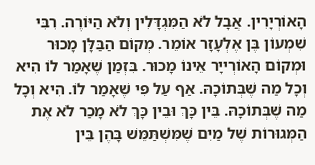הָאוֹרְיָרִין. אֲבָל לֹא הַמִּגְדָּלִין וְלֹא הַיּוֹרֶה. רִבִּי שִׁמְעוֹן בֶּן אֶלְעָזָר אוֹמֵר. מְקוֹם הַבַּלָּן מָכוּר וּמְקוֹם הָאוֹרְייָר אֵינוֹ מָכוּר. בִּזְמַן שֶׁאָמַר לוֹ הִיא וְכָל מַה שֶׁבְּתוֹכָהּ. אַף עַל פִּי שֶׁאָמַר לוֹ. הִיא וְכָל מַה שֶׁבְּתוֹכָהּ. בֵּין כָּךְ וּבֵין כָּךְ לֹא מָכַר לֹא אֶת הַמְּגוּרוֹת שֶׁל מַיִם שֶׁמִּשְׁתַּמֵּשׁ בָּהֶן בֵּין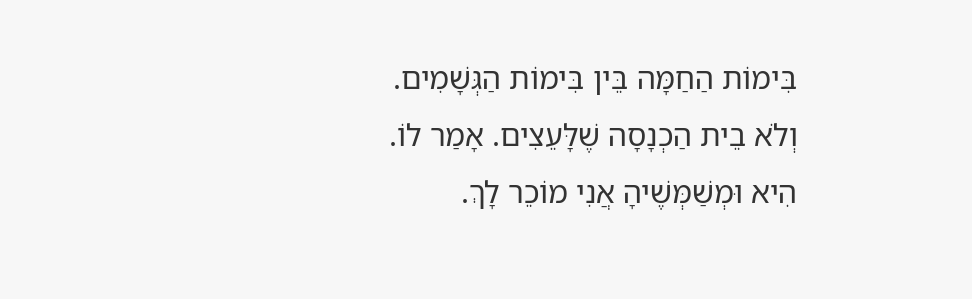בִּימוֹת הַחַמָּה בֵּין בִּימוֹת הַגְּשָׁמִים. וְלֹא בֵית הַכְנָסָה שֶׁלָּעֵצִים. אָמַר לוֹ. הִיא וּמְשַׁמְּשֶׁיהָ אֲנִי מוֹכֵר לָךְ.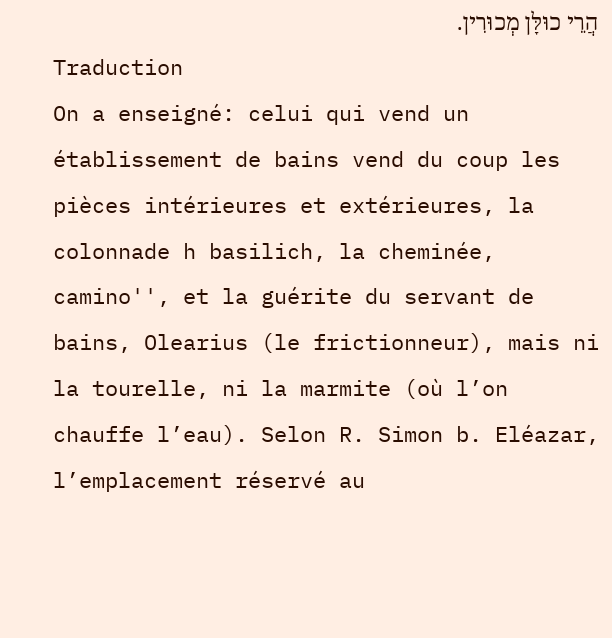הֲרֵי כוּלָּן מְכוּרִין.
Traduction
On a enseigné: celui qui vend un établissement de bains vend du coup les pièces intérieures et extérieures, la colonnade h basilich, la cheminée, camino'', et la guérite du servant de bains, Olearius (le frictionneur), mais ni la tourelle, ni la marmite (où l’on chauffe l’eau). Selon R. Simon b. Eléazar, l’emplacement réservé au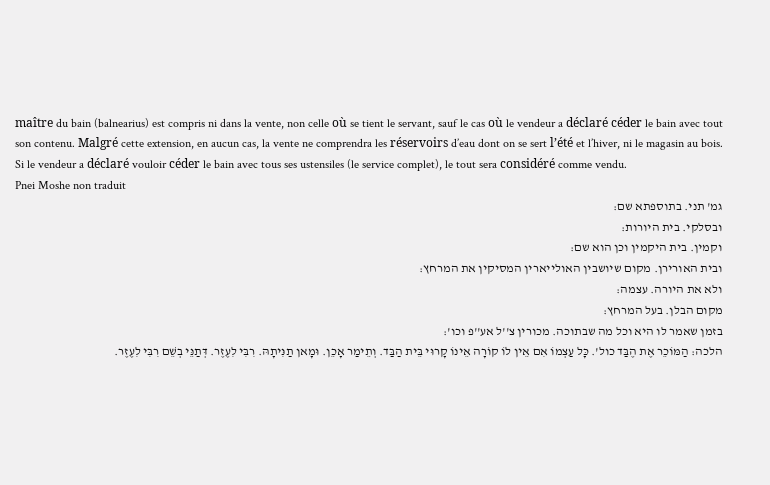maître du bain (balnearius) est compris ni dans la vente, non celle où se tient le servant, sauf le cas où le vendeur a déclaré céder le bain avec tout son contenu. Malgré cette extension, en aucun cas, la vente ne comprendra les réservoirs d’eau dont on se sert l’été et l’hiver, ni le magasin au bois. Si le vendeur a déclaré vouloir céder le bain avec tous ses ustensiles (le service complet), le tout sera considéré comme vendu.
Pnei Moshe non traduit
גמ' תני. בתוספתא שם:
ובסלקי. בית היורות:
וקמין. בית היקמין וכן הוא שם:
ובית האורירן. מקום שיושבין האולייארין המסיקין את המרחץ:
ולא את היורה. עצמה:
מקום הבלן. בעל המרחץ:
בזמן שאמר לו היא וכל מה שבתוכה. מכורין צ''ל אע''פ וכו':
הלכה: הַמּוֹכֵר אֶת הֶבַּד כול'. כָּל עַצְמוֹ אִם אֵין לוֹ קוֹרָה אֵינוֹ קָרוּי בֵּית הַבַּד. וְתֵימַר אָכֵן. וּמָאן תַנִּיתָהּ. רִבִּי לִעֶזֶר. דְּתַנֵּי בְשֵׁם רִבִּי לִעֶזֶר.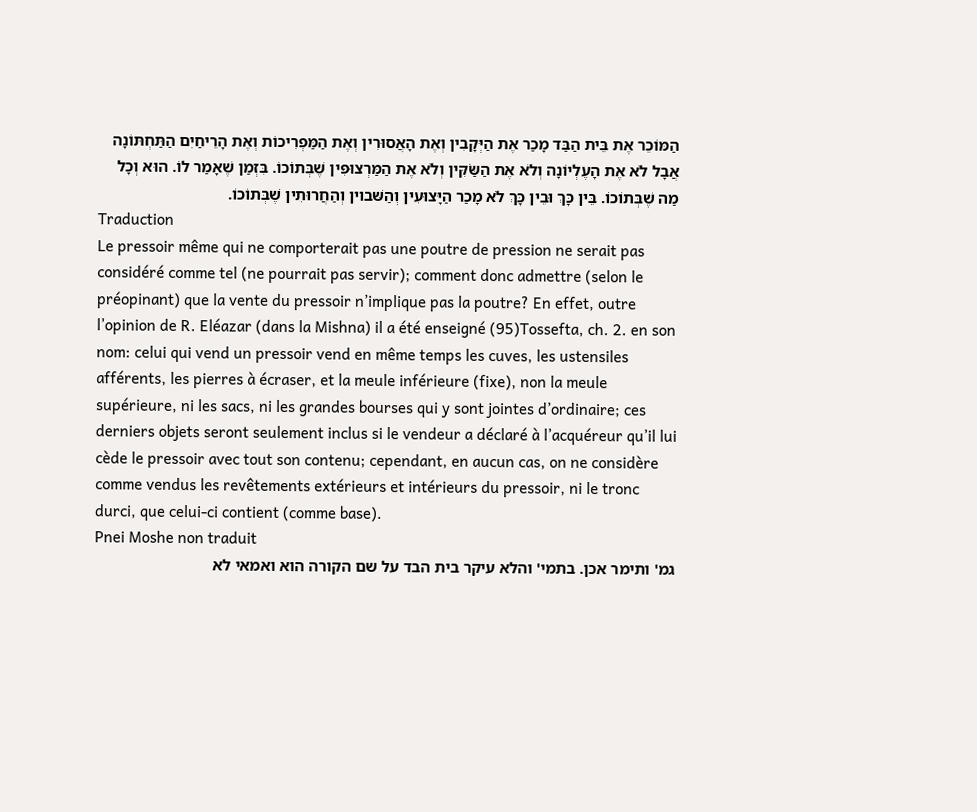הַמּוֹכֵר אֶת בֵּית הַבַּד מָכַר אֶת הַיְּקָבִין וְאֶת הָאֲסוּרִין וְאֶת הַמַּפְרִיכוֹת וְאֶת הָרֵיחַיִם הַתַּחְתּוֹנָה אֲבָל לֹא אֶת הָעֶלְיוֹנָה וְלֹא אֶת הַשַּׂקִּין וְלֹא אֶת הַמַּרְצוּפִּין שֶׁבְּתוֹכוֹ. בִּזְמַן שֶׁאָמַר לוֹ. הוּא וְכָל מַה שֶׁבְּתוֹכוֹ. בֵּין כָּךְ וּבֵין כָּךְ לֹא מָכַר הַיָּצוּעִין וְהַשּׁבוין וְהַחֲרוּתִין שֶׁבְּתוֹכוֹ.
Traduction
Le pressoir même qui ne comporterait pas une poutre de pression ne serait pas considéré comme tel (ne pourrait pas servir); comment donc admettre (selon le préopinant) que la vente du pressoir n’implique pas la poutre? En effet, outre l’opinion de R. Eléazar (dans la Mishna) il a été enseigné (95)Tossefta, ch. 2. en son nom: celui qui vend un pressoir vend en même temps les cuves, les ustensiles afférents, les pierres à écraser, et la meule inférieure (fixe), non la meule supérieure, ni les sacs, ni les grandes bourses qui y sont jointes d’ordinaire; ces derniers objets seront seulement inclus si le vendeur a déclaré à l’acquéreur qu’il lui cède le pressoir avec tout son contenu; cependant, en aucun cas, on ne considère comme vendus les revêtements extérieurs et intérieurs du pressoir, ni le tronc durci, que celui-ci contient (comme base).
Pnei Moshe non traduit
גמ' ותימר אכן. בתמי' והלא עיקר בית הבד על שם הקורה הוא ואמאי לא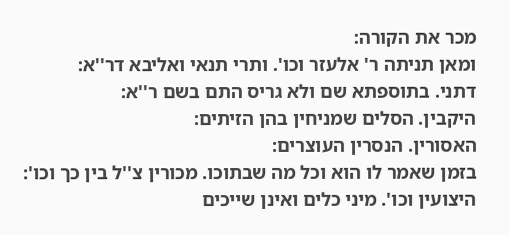מכר את הקורה:
ומאן תניתה ר' אלעזר וכו'. ותרי תנאי ואליבא דר''א:
דתני. בתוספתא שם ולא גריס התם בשם ר''א:
היקבין. הסלים שמניחין בהן הזיתים:
האסורין. הנסרין העוצרים:
בזמן שאמר לו הוא וכל מה שבתוכו. מכורין צ''ל בין כך וכו':
היצועין וכו'. מיני כלים ואינן שייכים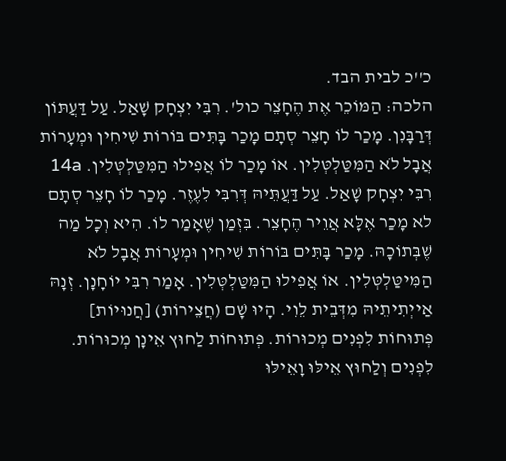כ''כ לבית הבד.
הלכה: הַמּוֹכֵר אֶת הֶחָצֵר כול'. רִבִּי יִצְחָק שָׁאַל. עַל דַּעֲתּוֹן דְּרַבָּנִן. מָכַר לוֹ חָצֵר סְתָם מָכַר בָּתִּים בּוֹרוֹת שִׁיחִין וּמְעָרוֹת אֲבָל לֹא הַמִּטַּלְטְּלִין. אוֹ מָכַר לוֹ אֲפִילוּ הַמִּטַּלְטְּלִין. 14a רִבִּי יִצְחָק שָׁאַל. עַל דַּעֲתֵּיהּ דְּרִבִּי לִעֶזֶר. מָכַר לוֹ חָצֵר סְתָם לא מָכַר אֶלָּא אֲוֵיר הֶחָצֵר. בִּזְמַן שֶׁאָמַר לוֹ. הִיא וְכָל מַה שֶׁבְּתוֹכָהּ. מָכַר בָּתִּים בּוֹרוֹת שִׁיחִין וּמְעָרוֹת אֲבָל לֹא הַמִּיטַּלְטְּלִין. אוֹ אֲפִילוּ הַמִּטַּלְטְּלִין. אָמַר רִבִּי יוֹחָנָן. זְנָהּ אַייְתִיתֵיהּ מִדְּבֵית לֵוִי. הָיוּ שָׁם (חֲצֵירוֹת) [חֲנוּיוֹת] פְּתוּחוֹת לִפְנִים מְכוּרוֹת. פְּתוּחוֹת לַחוּץ אֵינָן מְכוּרוֹת. לִפְנִים וְלַחוּץ אֵילּוּ וָאֵילּוּ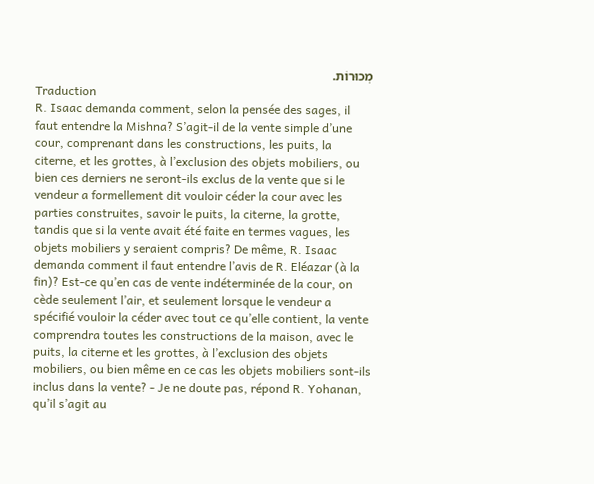מְכוּרוֹת.
Traduction
R. Isaac demanda comment, selon la pensée des sages, il faut entendre la Mishna? S’agit-il de la vente simple d’une cour, comprenant dans les constructions, les puits, la citerne, et les grottes, à l’exclusion des objets mobiliers, ou bien ces derniers ne seront-ils exclus de la vente que si le vendeur a formellement dit vouloir céder la cour avec les parties construites, savoir le puits, la citerne, la grotte, tandis que si la vente avait été faite en termes vagues, les objets mobiliers y seraient compris? De même, R. Isaac demanda comment il faut entendre l’avis de R. Eléazar (à la fin)? Est-ce qu’en cas de vente indéterminée de la cour, on cède seulement l’air, et seulement lorsque le vendeur a spécifié vouloir la céder avec tout ce qu’elle contient, la vente comprendra toutes les constructions de la maison, avec le puits, la citerne et les grottes, à l’exclusion des objets mobiliers, ou bien même en ce cas les objets mobiliers sont-ils inclus dans la vente? - Je ne doute pas, répond R. Yohanan, qu’il s’agit au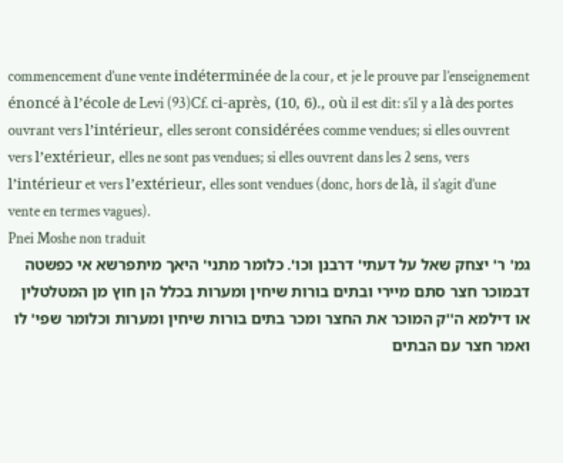commencement d’une vente indéterminée de la cour, et je le prouve par l’enseignement énoncé à l’école de Levi (93)Cf. ci-après, (10, 6)., où il est dit: s’il y a là des portes ouvrant vers l’intérieur, elles seront considérées comme vendues; si elles ouvrent vers l’extérieur, elles ne sont pas vendues; si elles ouvrent dans les 2 sens, vers l’intérieur et vers l’extérieur, elles sont vendues (donc, hors de là, il s’agit d’une vente en termes vagues).
Pnei Moshe non traduit
גמ' ר' יצחק שאל על דעתי' דרבנן וכו'. כלומר מתני' היאך מיתפרשא אי כפשטה דבמוכר חצר סתם מיירי ובתים בורות שיחין ומערות בכלל הן חוץ מן המטלטלין או דילמא ה''ק המוכר את החצר ומכר בתים בורות שיחין ומערות וכלומר שפי' לו ואמר חצר עם הבתים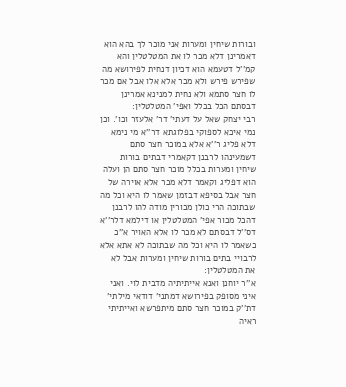ובורות שיחין ומערות אני מוכר לך בהא הוא דאמרינן דלא מכר לו את המטלטלין והא קמ''ל דטעמא הוא דכיון דנחית לפירושא מה שפירש פירש ולא מכר אלא אלו אבל אם מכר לו חצר סתמא ולא נחית למנינא אמרינן דבסתם הכל בכלל ואפי' המטלטלין:
רבי יצחק שאל על דעתי' דר' אלעזר וכו'. וכן נמי איכא לספוקי בפלוגתא דר''א מי נימא דלא פליג ר''א אלא במוכר חצר סתם דשמעינהו לרבנן דקאמרי דבתים בורות שיחין ומערות בכלל מוכר חצר סתם הן ועלה הוא דפליג וקאמר דלא מכר אלא אוירה של חצר אבל בסיפא דבזמן שאמר לו היא וכל מה שבתוכה הרי כולן מכורין מודה להו לרבנן דהכל מכור אפי' המטלטלין או דילמא דלר''א דס''ל דבסתם לא מכר לו אלא האויר א''כ כשאמר לו היא וכל מה שבתוכה לא אתא אלא לרבויי בתים בורות שיחין ומערות אבל לא את המטלטלין:
א''ר יוחנן ואנא אייתיתיה מדבית לוי. ואני איני מסופק בפירושא דמתני' דודאי מילתי' דת''ק במוכר חצר סתם מיתפרשא ואייתיתי ראיה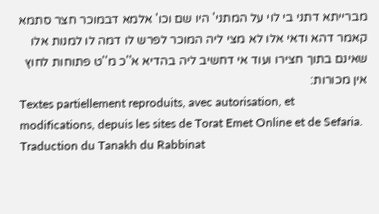מברייתא דתני בי לוי על המתני' היו שם וכו' אלמא דבמוכר חצר סתמא קאמר דהא ודאי אלו לא מצי ליה המוכר לפרש לו דמה לו למנות אלו שאינם בתוך חצירו ועוד אי דחשיב ליה בהדיא א''כ מ''ט פתוחות לחוץ אין מכורות:
Textes partiellement reproduits, avec autorisation, et modifications, depuis les sites de Torat Emet Online et de Sefaria.
Traduction du Tanakh du Rabbinat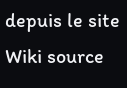depuis le site Wiki source